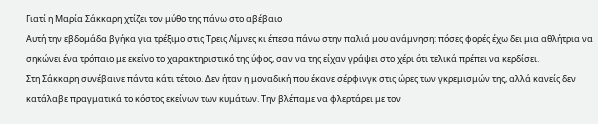Γιατί η Μαρία Σάκκαρη χτίζει τον μύθο της πάνω στο αβέβαιο
Αυτή την εβδομάδα βγήκα για τρέξιμο στις Τρεις Λίμνες κι έπεσα πάνω στην παλιά μου ανάμνηση: πόσες φορές έχω δει μια αθλήτρια να σηκώνει ένα τρόπαιο με εκείνο το χαρακτηριστικό της ύφος, σαν να της είχαν γράψει στο χέρι ότι τελικά πρέπει να κερδίσει.
Στη Σάκκαρη συνέβαινε πάντα κάτι τέτοιο. Δεν ήταν η μοναδική που έκανε σέρφινγκ στις ώρες των γκρεμισμών της, αλλά κανείς δεν κατάλαβε πραγματικά το κόστος εκείνων των κυμάτων. Την βλέπαμε να φλερτάρει με τον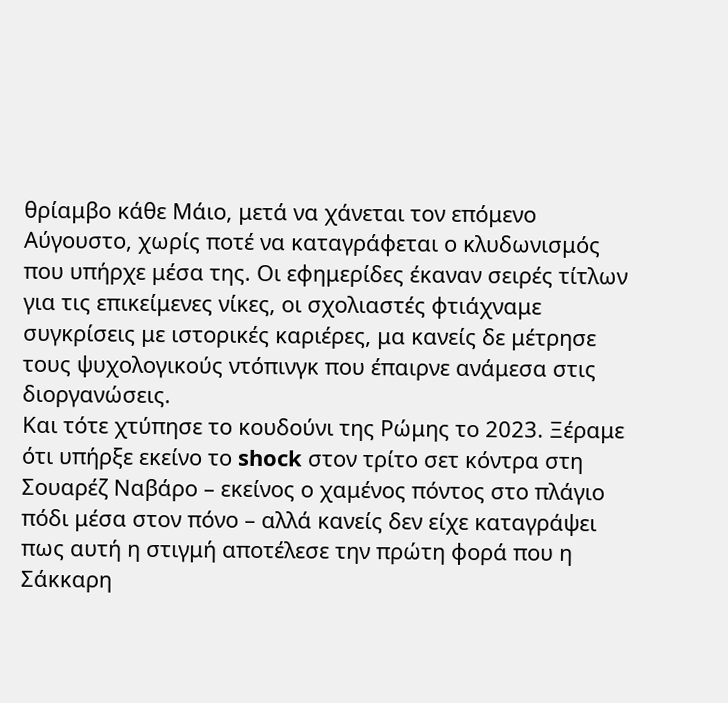θρίαμβο κάθε Μάιο, μετά να χάνεται τον επόμενο Αύγουστο, χωρίς ποτέ να καταγράφεται ο κλυδωνισμός που υπήρχε μέσα της. Οι εφημερίδες έκαναν σειρές τίτλων για τις επικείμενες νίκες, οι σχολιαστές φτιάχναμε συγκρίσεις με ιστορικές καριέρες, μα κανείς δε μέτρησε τους ψυχολογικούς ντόπινγκ που έπαιρνε ανάμεσα στις διοργανώσεις.
Και τότε χτύπησε το κουδούνι της Ρώμης το 2023. Ξέραμε ότι υπήρξε εκείνο το shock στον τρίτο σετ κόντρα στη Σουαρέζ Ναβάρο – εκείνος ο χαμένος πόντος στο πλάγιο πόδι μέσα στον πόνο – αλλά κανείς δεν είχε καταγράψει πως αυτή η στιγμή αποτέλεσε την πρώτη φορά που η Σάκκαρη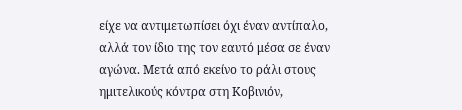είχε να αντιμετωπίσει όχι έναν αντίπαλο, αλλά τον ίδιο της τον εαυτό μέσα σε έναν αγώνα. Μετά από εκείνο το ράλι στους ημιτελικούς κόντρα στη Κοβινιόν,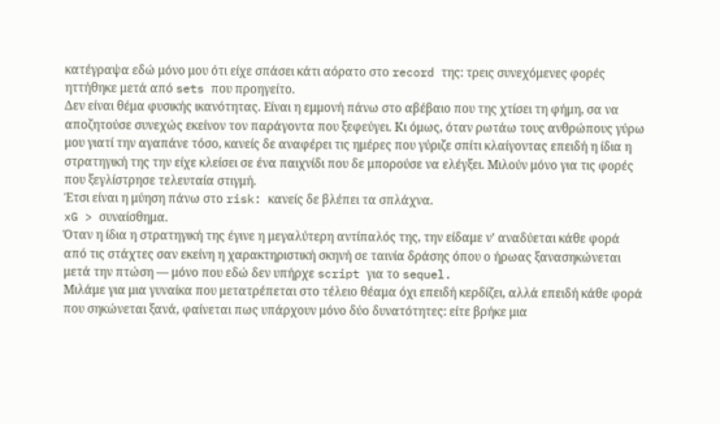κατέγραψα εδώ μόνο μου ότι είχε σπάσει κάτι αόρατο στο record της: τρεις συνεχόμενες φορές ηττήθηκε μετά από sets που προηγείτο.
Δεν είναι θέμα φυσικής ικανότητας. Είναι η εμμονή πάνω στο αβέβαιο που της χτίσει τη φήμη, σα να αποζητούσε συνεχώς εκείνον τον παράγοντα που ξεφεύγει. Κι όμως, όταν ρωτάω τους ανθρώπους γύρω μου γιατί την αγαπάνε τόσο, κανείς δε αναφέρει τις ημέρες που γύριζε σπίτι κλαίγοντας επειδή η ίδια η στρατηγική της την είχε κλείσει σε ένα παιχνίδι που δε μπορούσε να ελέγξει. Μιλούν μόνο για τις φορές που ξεγλίστρησε τελευταία στιγμή.
Έτσι είναι η μύηση πάνω στο risk: κανείς δε βλέπει τα σπλάχνα.
xG > συναίσθημα.
Όταν η ίδια η στρατηγική της έγινε η μεγαλύτερη αντίπαλός της, την είδαμε ν’ αναδύεται κάθε φορά από τις στάχτες σαν εκείνη η χαρακτηριστική σκηνή σε ταινία δράσης όπου ο ήρωας ξανασηκώνεται μετά την πτώση — μόνο που εδώ δεν υπήρχε script για το sequel.
Μιλάμε για μια γυναίκα που μετατρέπεται στο τέλειο θέαμα όχι επειδή κερδίζει, αλλά επειδή κάθε φορά που σηκώνεται ξανά, φαίνεται πως υπάρχουν μόνο δύο δυνατότητες: είτε βρήκε μια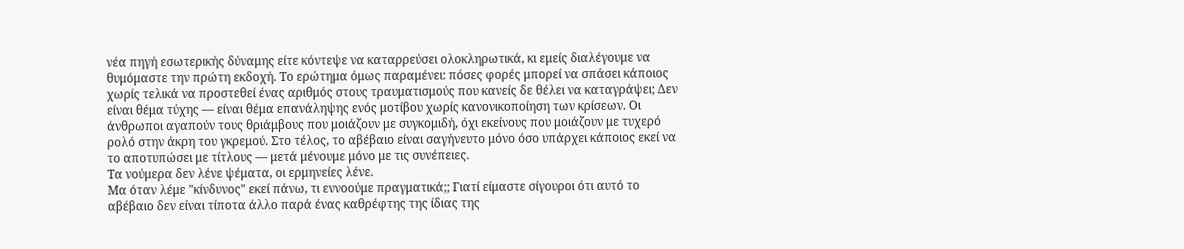νέα πηγή εσωτερικής δύναμης είτε κόντεψε να καταρρεύσει ολοκληρωτικά, κι εμείς διαλέγουμε να θυμόμαστε την πρώτη εκδοχή. Το ερώτημα όμως παραμένει: πόσες φορές μπορεί να σπάσει κάποιος χωρίς τελικά να προστεθεί ένας αριθμός στους τραυματισμούς που κανείς δε θέλει να καταγράψει; Δεν είναι θέμα τύχης — είναι θέμα επανάληψης ενός μοτίβου χωρίς κανονικοποίηση των κρίσεων. Οι άνθρωποι αγαπούν τους θριάμβους που μοιάζουν με συγκομιδή, όχι εκείνους που μοιάζουν με τυχερό ρολό στην άκρη του γκρεμού. Στο τέλος, το αβέβαιο είναι σαγήνευτο μόνο όσο υπάρχει κάποιος εκεί να το αποτυπώσει με τίτλους — μετά μένουμε μόνο με τις συνέπειες.
Τα νούμερα δεν λένε ψέματα, οι ερμηνείες λένε.
Μα όταν λέμε "κίνδυνος" εκεί πάνω, τι εννοούμε πραγματικά;; Γιατί είμαστε σίγουροι ότι αυτό το αβέβαιο δεν είναι τίποτα άλλο παρά ένας καθρέφτης της ίδιας της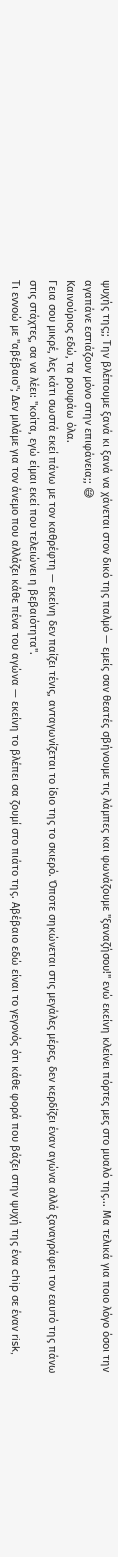ψυχής της;; Την βλέπουμε ξανά κι ξανά να χάνεται στον δικό της παλμό — εμείς σαν θεατές σβήνουμε τις λάμπες και φωνάζουμε "ξαναζήσου!" ενώ εκείνη κλείνει πόρτες μες στο μυαλό της... Μα τελικά για ποιο λόγο όσοι την αγαπάνε εστιάζουν μόνο στην επιφάνεια;; 😅
Καινούριος εδώ, τα ρουφάω όλα.
Γεια σου μικρέ, λες κάτι σωστά εκεί πάνω με τον καθρέφτη — εκείνη δεν παίζει τένις, ανταγωνίζεται το ίδιο της το σκιερό. Όποτε σηκώνεται στις μεγάλες μέρες, δεν κερδίζει έναν αγώνα αλλά ξαναγράφει τον εαυτό της πάνω στις στάχτες, σα να λέει: "κοίτα, εγώ είμαι εκεί που τελειώνει η βεβαιότητα".
Τι εννοώ με "αβέβαιο"; Δεν μιλάμε για τον άνεμο που αλλάζει κάθε πένα του αγώνα — εκείνη το βλέπει σα ζουμί στο πιάτο της. Αβέβαιο εδώ είναι το γεγονός ότι κάθε φορά που βάζει στην ψυχή της ένα chip σε έναν risk,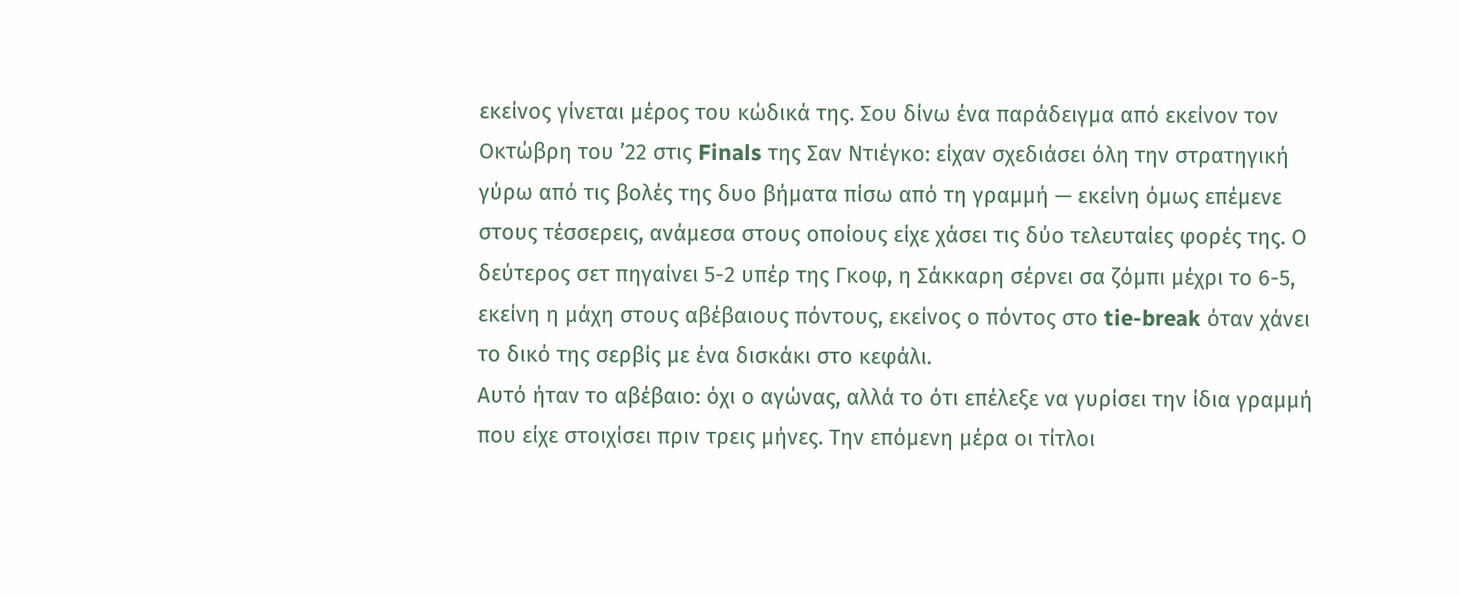εκείνος γίνεται μέρος του κώδικά της. Σου δίνω ένα παράδειγμα από εκείνον τον Οκτώβρη του ’22 στις Finals της Σαν Ντιέγκο: είχαν σχεδιάσει όλη την στρατηγική γύρω από τις βολές της δυο βήματα πίσω από τη γραμμή — εκείνη όμως επέμενε στους τέσσερεις, ανάμεσα στους οποίους είχε χάσει τις δύο τελευταίες φορές της. Ο δεύτερος σετ πηγαίνει 5-2 υπέρ της Γκοφ, η Σάκκαρη σέρνει σα ζόμπι μέχρι το 6-5, εκείνη η μάχη στους αβέβαιους πόντους, εκείνος ο πόντος στο tie-break όταν χάνει το δικό της σερβίς με ένα δισκάκι στο κεφάλι.
Αυτό ήταν το αβέβαιο: όχι ο αγώνας, αλλά το ότι επέλεξε να γυρίσει την ίδια γραμμή που είχε στοιχίσει πριν τρεις μήνες. Την επόμενη μέρα οι τίτλοι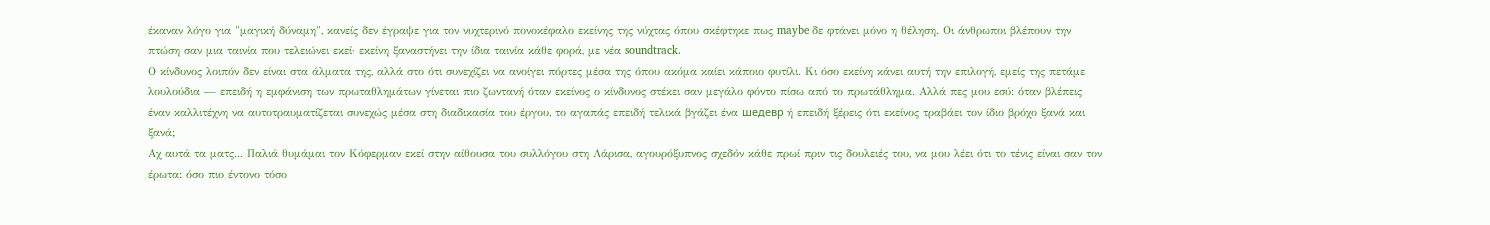έκαναν λόγο για "μαγική δύναμη", κανείς δεν έγραψε για τον νυχτερινό πονοκέφαλο εκείνης της νύχτας όπου σκέφτηκε πως maybe δε φτάνει μόνο η θέληση. Οι άνθρωποι βλέπουν την πτώση σαν μια ταινία που τελειώνει εκεί· εκείνη ξαναστήνει την ίδια ταινία κάθε φορά, με νέα soundtrack.
Ο κίνδυνος λοιπόν δεν είναι στα άλματα της, αλλά στο ότι συνεχίζει να ανοίγει πόρτες μέσα της όπου ακόμα καίει κάποιο φυτίλι. Κι όσο εκείνη κάνει αυτή την επιλογή, εμείς της πετάμε λουλούδια — επειδή η εμφάνιση των πρωταθλημάτων γίνεται πιο ζωντανή όταν εκείνος ο κίνδυνος στέκει σαν μεγάλο φόντο πίσω από το πρωτάθλημα. Αλλά πες μου εσύ: όταν βλέπεις έναν καλλιτέχνη να αυτοτραυματίζεται συνεχώς μέσα στη διαδικασία του έργου, το αγαπάς επειδή τελικά βγάζει ένα шедевр ή επειδή ξέρεις ότι εκείνος τραβάει τον ίδιο βρόχο ξανά και ξανά;
Αχ αυτά τα ματς... Παλιά θυμάμαι τον Κόφερμαν εκεί στην αίθουσα του συλλόγου στη Λάρισα, αγουρόξυπνος σχεδόν κάθε πρωί πριν τις δουλειές του, να μου λέει ότι το τένις είναι σαν τον έρωτα: όσο πιο έντονο τόσο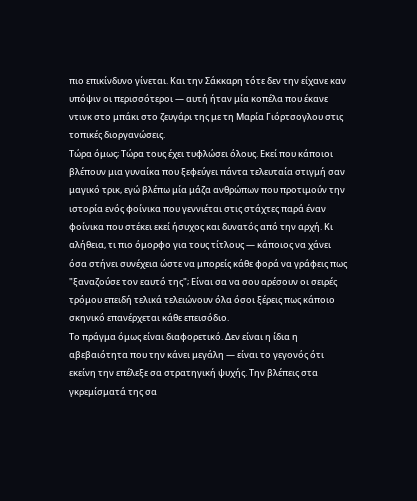πιο επικίνδυνο γίνεται. Και την Σάκκαρη τότε δεν την είχανε καν υπόψιν οι περισσότεροι — αυτή ήταν μία κοπέλα που έκανε ντινκ στο μπάκι στο ζευγάρι της με τη Μαρία Γιόρτσογλου στις τοπικές διοργανώσεις.
Τώρα όμως; Τώρα τους έχει τυφλώσει όλους. Εκεί που κάποιοι βλέπουν μια γυναίκα που ξεφεύγει πάντα τελευταία στιγμή σαν μαγικό τρικ, εγώ βλέπω μία μάζα ανθρώπων που προτιμούν την ιστορία ενός φοίνικα που γεννιέται στις στάχτες παρά έναν φοίνικα που στέκει εκεί ήσυχος και δυνατός από την αρχή. Κι αλήθεια, τι πιο όμορφο για τους τίτλους — κάποιος να χάνει όσα στήνει συνέχεια ώστε να μπορείς κάθε φορά να γράφεις πως "ξαναζούσε τον εαυτό της"; Είναι σα να σου αρέσουν οι σειρές τρόμου επειδή τελικά τελειώνουν όλα όσοι ξέρεις πως κάποιο σκηνικό επανέρχεται κάθε επεισόδιο.
Το πράγμα όμως είναι διαφορετικό. Δεν είναι η ίδια η αβεβαιότητα που την κάνει μεγάλη — είναι το γεγονός ότι εκείνη την επέλεξε σα στρατηγική ψυχής. Την βλέπεις στα γκρεμίσματά της σα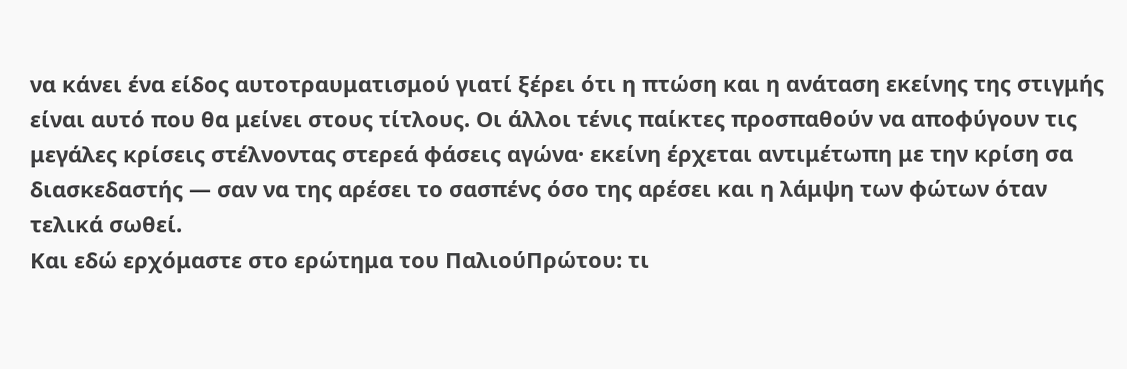να κάνει ένα είδος αυτοτραυματισμού γιατί ξέρει ότι η πτώση και η ανάταση εκείνης της στιγμής είναι αυτό που θα μείνει στους τίτλους. Οι άλλοι τένις παίκτες προσπαθούν να αποφύγουν τις μεγάλες κρίσεις στέλνοντας στερεά φάσεις αγώνα· εκείνη έρχεται αντιμέτωπη με την κρίση σα διασκεδαστής — σαν να της αρέσει το σασπένς όσο της αρέσει και η λάμψη των φώτων όταν τελικά σωθεί.
Και εδώ ερχόμαστε στο ερώτημα του ΠαλιούΠρώτου: τι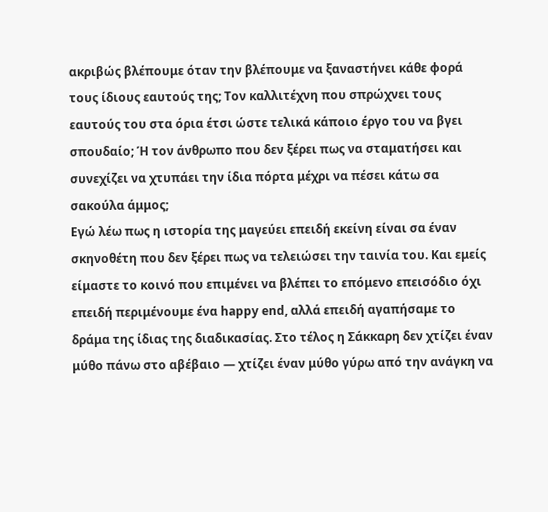ακριβώς βλέπουμε όταν την βλέπουμε να ξαναστήνει κάθε φορά τους ίδιους εαυτούς της; Τον καλλιτέχνη που σπρώχνει τους εαυτούς του στα όρια έτσι ώστε τελικά κάποιο έργο του να βγει σπουδαίο; Ή τον άνθρωπο που δεν ξέρει πως να σταματήσει και συνεχίζει να χτυπάει την ίδια πόρτα μέχρι να πέσει κάτω σα σακούλα άμμος;
Εγώ λέω πως η ιστορία της μαγεύει επειδή εκείνη είναι σα έναν σκηνοθέτη που δεν ξέρει πως να τελειώσει την ταινία του. Και εμείς είμαστε το κοινό που επιμένει να βλέπει το επόμενο επεισόδιο όχι επειδή περιμένουμε ένα happy end, αλλά επειδή αγαπήσαμε το δράμα της ίδιας της διαδικασίας. Στο τέλος η Σάκκαρη δεν χτίζει έναν μύθο πάνω στο αβέβαιο — χτίζει έναν μύθο γύρω από την ανάγκη να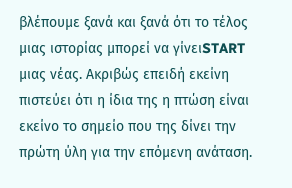βλέπουμε ξανά και ξανά ότι το τέλος μιας ιστορίας μπορεί να γίνειSTART μιας νέας. Ακριβώς επειδή εκείνη πιστεύει ότι η ίδια της η πτώση είναι εκείνο το σημείο που της δίνει την πρώτη ύλη για την επόμενη ανάταση.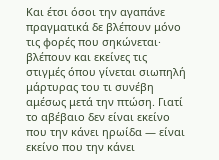Και έτσι όσοι την αγαπάνε πραγματικά δε βλέπουν μόνο τις φορές που σηκώνεται· βλέπουν και εκείνες τις στιγμές όπου γίνεται σιωπηλή μάρτυρας του τι συνέβη αμέσως μετά την πτώση. Γιατί το αβέβαιο δεν είναι εκείνο που την κάνει ηρωίδα — είναι εκείνο που την κάνει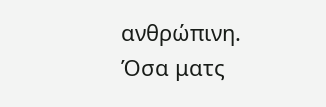ανθρώπινη.
Όσα ματς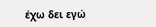έχω δει εγώ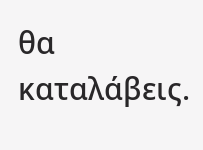θα καταλάβεις.